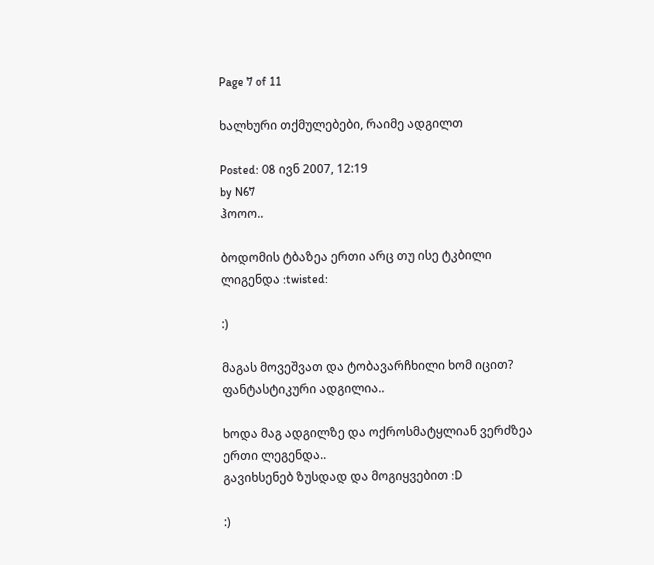Page 7 of 11

ხალხური თქმულებები, რაიმე ადგილთ

Posted: 08 ივნ 2007, 12:19
by N67
ჰოოო..

ბოდომის ტბაზეა ერთი არც თუ ისე ტკბილი ლიგენდა :twisted:

:)

მაგას მოვეშვათ და ტობავარჩხილი ხომ იცით?
ფანტასტიკური ადგილია..

ხოდა მაგ ადგილზე და ოქროსმატყლიან ვერძზეა ერთი ლეგენდა..
გავიხსენებ ზუსდად და მოგიყვებით :D

:)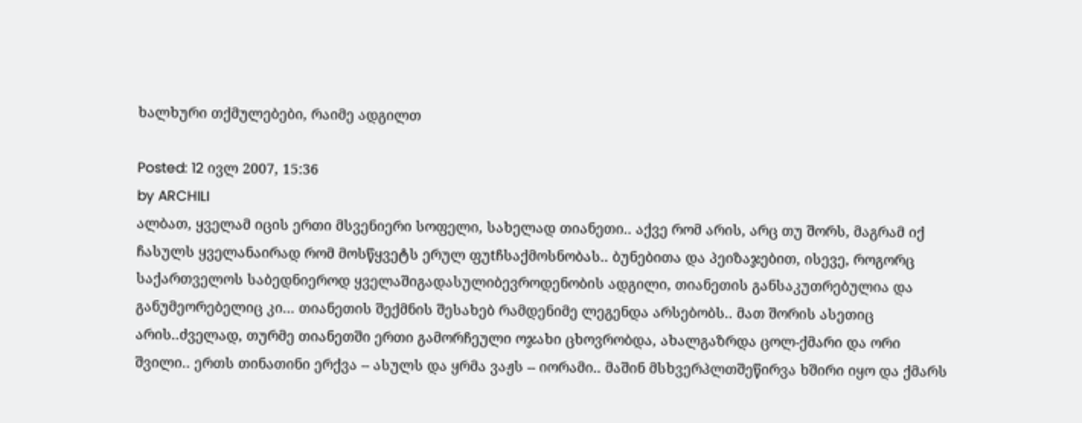ხალხური თქმულებები, რაიმე ადგილთ

Posted: 12 ივლ 2007, 15:36
by ARCHILI
ალბათ, ყველამ იცის ერთი მსვენიერი სოფელი, სახელად თიანეთი.. აქვე რომ არის, არც თუ შორს, მაგრამ იქ ჩასულს ყველანაირად რომ მოსწყვეტს ერულ ფუtჩსაქმოსნობას.. ბუნებითა და პეიზაჯებით, ისევე, როგორც საქართველოს საბედნიეროდ ყველაშიგადასულიბევროდენობის ადგილი, თიანეთის განსაკუთრებულია და განუმეორებელიც კი... თიანეთის შექმნის შესახებ რამდენიმე ლეგენდა არსებობს.. მათ შორის ასეთიც არის..ძველად, თურმე თიანეთში ერთი გამორჩეული ოჯახი ცხოვრობდა, ახალგაზრდა ცოლ-ქმარი და ორი შვილი.. ერთს თინათინი ერქვა -- ასულს და ყრმა ვაჟს -- იორამი.. მაშინ მსხვერპლთშეწირვა ხშირი იყო და ქმარს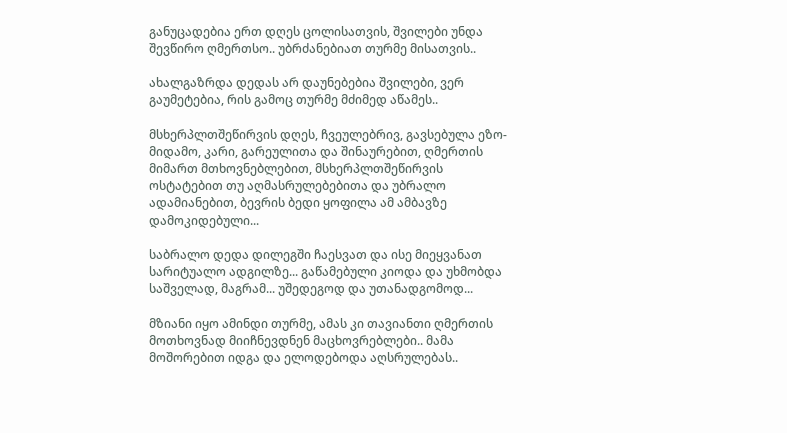განუცადებია ერთ დღეს ცოლისათვის, შვილები უნდა შევწირო ღმერთსო.. უბრძანებიათ თურმე მისათვის..

ახალგაზრდა დედას არ დაუნებებია შვილები, ვერ გაუმეტებია, რის გამოც თურმე მძიმედ აწამეს..

მსხერპლთშეწირვის დღეს, ჩვეულებრივ, გავსებულა ეზო-მიდამო, კარი, გარეულითა და შინაურებით, ღმერთის მიმართ მთხოვნებლებით, მსხერპლთშეწირვის ოსტატებით თუ აღმასრულებებითა და უბრალო ადამიანებით, ბევრის ბედი ყოფილა ამ ამბავზე დამოკიდებული...

საბრალო დედა დილეგში ჩაესვათ და ისე მიეყვანათ სარიტუალო ადგილზე... გაწამებული კიოდა და უხმობდა საშველად, მაგრამ... უშედეგოდ და უთანადგომოდ...

მზიანი იყო ამინდი თურმე, ამას კი თავიანთი ღმერთის მოთხოვნად მიიჩნევდნენ მაცხოვრებლები.. მამა მოშორებით იდგა და ელოდებოდა აღსრულებას..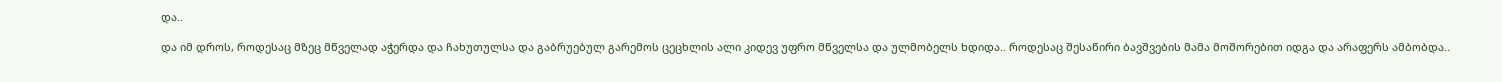და..

და იმ დროს, როდესაც მზეც მწველად აჭერდა და ჩახუთულსა და გაბრუებულ გარემოს ცეცხლის ალი კიდევ უფრო მწველსა და ულმობელს ხდიდა.. როდესაც შესაწირი ბავშვების მამა მოშორებით იდგა და არაფერს ამბობდა..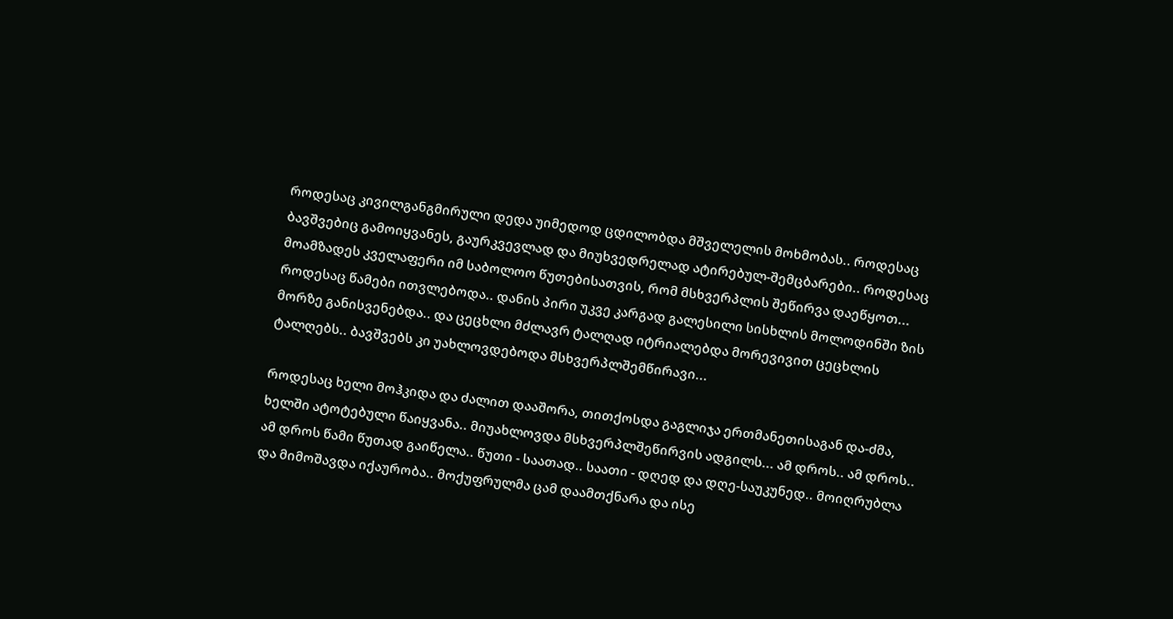როდესაც კივილგანგმირული დედა უიმედოდ ცდილობდა მშველელის მოხმობას.. როდესაც ბავშვებიც გამოიყვანეს, გაურკვევლად და მიუხვედრელად ატირებულ-შემცბარები.. როდესაც მოამზადეს კველაფერი იმ საბოლოო წუთებისათვის, რომ მსხვერპლის შეწირვა დაეწყოთ... როდესაც წამები ითვლებოდა.. დანის პირი უკვე კარგად გალესილი სისხლის მოლოდინში ზის მორზე განისვენებდა.. და ცეცხლი მძლავრ ტალღად იტრიალებდა მორევივით ცეცხლის ტალღებს.. ბავშვებს კი უახლოვდებოდა მსხვერპლშემწირავი...

როდესაც ხელი მოჰკიდა და ძალით დააშორა, თითქოსდა გაგლიჯა ერთმანეთისაგან და-ძმა, ხელში ატოტებული წაიყვანა.. მიუახლოვდა მსხვერპლშეწირვის ადგილს... ამ დროს.. ამ დროს.. ამ დროს წამი წუთად გაიწელა.. წუთი - საათად.. საათი - დღედ და დღე-საუკუნედ.. მოიღრუბლა და მიმოშავდა იქაურობა.. მოქუფრულმა ცამ დაამთქნარა და ისე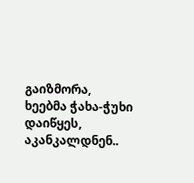გაიზმორა, ხეებმა ჭახა-ჭუხი დაიწყეს, აკანკალდნენ..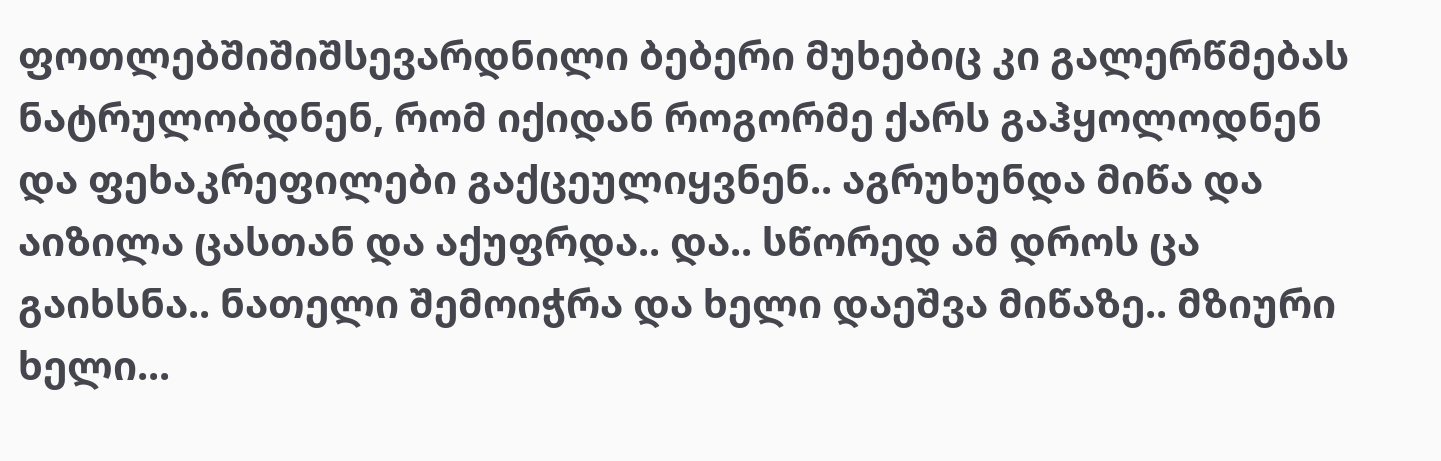ფოთლებშიშიშსევარდნილი ბებერი მუხებიც კი გალერწმებას ნატრულობდნენ, რომ იქიდან როგორმე ქარს გაჰყოლოდნენ და ფეხაკრეფილები გაქცეულიყვნენ.. აგრუხუნდა მიწა და აიზილა ცასთან და აქუფრდა.. და.. სწორედ ამ დროს ცა გაიხსნა.. ნათელი შემოიჭრა და ხელი დაეშვა მიწაზე.. მზიური ხელი...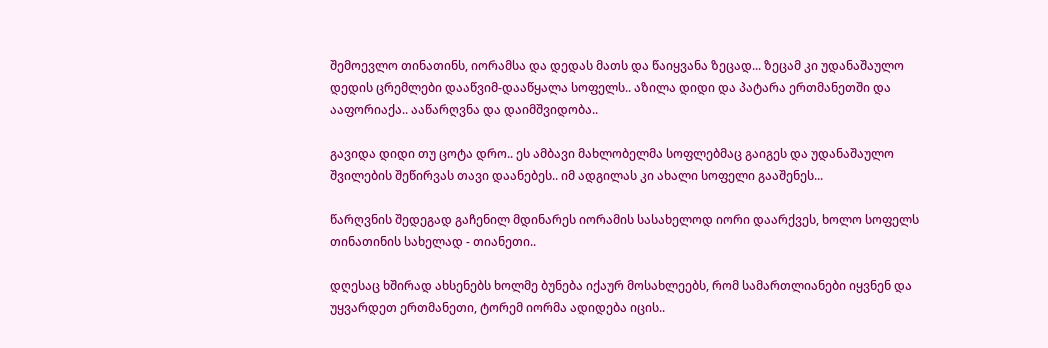შემოევლო თინათინს, იორამსა და დედას მათს და წაიყვანა ზეცად... ზეცამ კი უდანაშაულო დედის ცრემლები დააწვიმ-დააწყალა სოფელს.. აზილა დიდი და პატარა ერთმანეთში და ააფორიაქა.. ააწარღვნა და დაიმშვიდობა..

გავიდა დიდი თუ ცოტა დრო.. ეს ამბავი მახლობელმა სოფლებმაც გაიგეს და უდანაშაულო შვილების შეწირვას თავი დაანებეს.. იმ ადგილას კი ახალი სოფელი გააშენეს...

წარღვნის შედეგად გაჩენილ მდინარეს იორამის სასახელოდ იორი დაარქვეს, ხოლო სოფელს თინათინის სახელად - თიანეთი..

დღესაც ხშირად ახსენებს ხოლმე ბუნება იქაურ მოსახლეებს, რომ სამართლიანები იყვნენ და უყვარდეთ ერთმანეთი, ტორემ იორმა ადიდება იცის..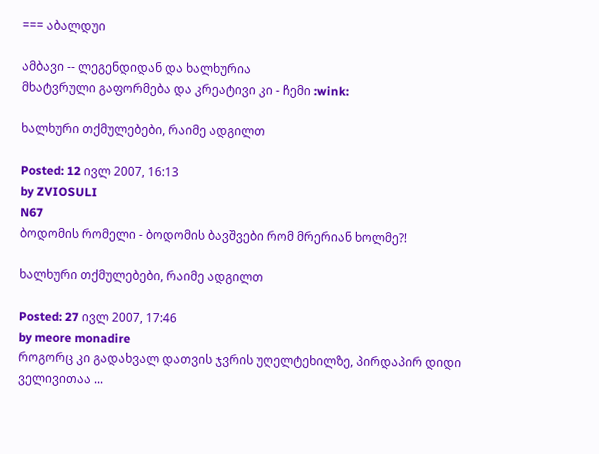=== აბალდუი

ამბავი -- ლეგენდიდან და ხალხურია
მხატვრული გაფორმება და კრეატივი კი - ჩემი :wink:

ხალხური თქმულებები, რაიმე ადგილთ

Posted: 12 ივლ 2007, 16:13
by ZVIOSULI
N67
ბოდომის რომელი - ბოდომის ბავშვები რომ მრერიან ხოლმე?!

ხალხური თქმულებები, რაიმე ადგილთ

Posted: 27 ივლ 2007, 17:46
by meore monadire
როგორც კი გადახვალ დათვის ჯვრის უღელტეხილზე, პირდაპირ დიდი ველივითაა ...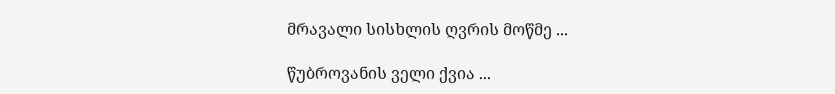მრავალი სისხლის ღვრის მოწმე ...

წუბროვანის ველი ქვია ...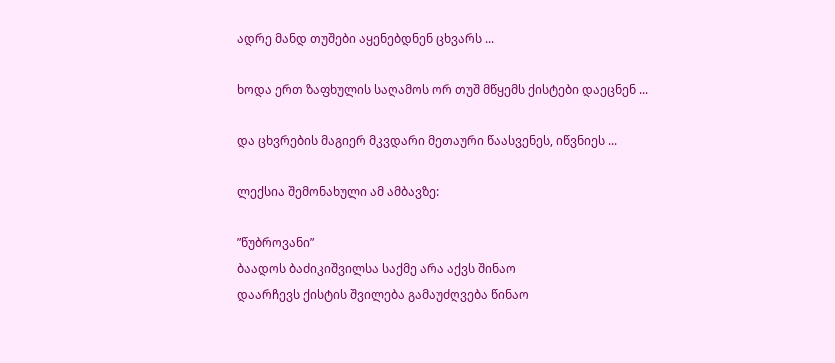ადრე მანდ თუშები აყენებდნენ ცხვარს ...

ხოდა ერთ ზაფხულის საღამოს ორ თუშ მწყემს ქისტები დაეცნენ ...

და ცხვრების მაგიერ მკვდარი მეთაური წაასვენეს, იწვნიეს ...

ლექსია შემონახული ამ ამბავზე:

”წუბროვანი”
ბაადოს ბაძიკიშვილსა საქმე არა აქვს შინაო
დაარჩევს ქისტის შვილება გამაუძღვება წინაო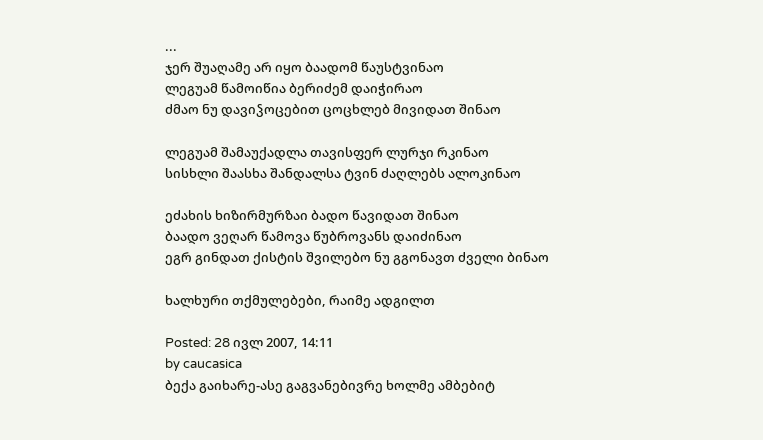...
ჯერ შუაღამე არ იყო ბაადომ წაუსტვინაო
ლეგუამ წამოიწია ბერიძემ დაიჭირაო
ძმაო ნუ დავიჴოცებით ცოცხლებ მივიდათ შინაო

ლეგუამ შამაუქადლა თავისფერ ლურჯი რკინაო
სისხლი შაასხა შანდალსა ტვინ ძაღლებს ალოკინაო

ეძახის ხიზირმურზაი ბადო წავიდათ შინაო
ბაადო ვეღარ წამოვა წუბროვანს დაიძინაო
ეგრ გინდათ ქისტის შვილებო ნუ გგონავთ ძველი ბინაო

ხალხური თქმულებები, რაიმე ადგილთ

Posted: 28 ივლ 2007, 14:11
by caucasica
ბექა გაიხარე-ასე გაგვანებივრე ხოლმე ამბებიტ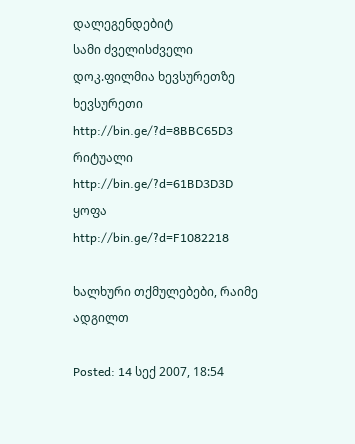დალეგენდებიტ
სამი ძველისძველი დოკ.ფილმია ხევსურეთზე
ხევსურეთი
http://bin.ge/?d=8BBC65D3
რიტუალი
http://bin.ge/?d=61BD3D3D
ყოფა
http://bin.ge/?d=F1082218

ხალხური თქმულებები, რაიმე ადგილთ

Posted: 14 სექ 2007, 18:54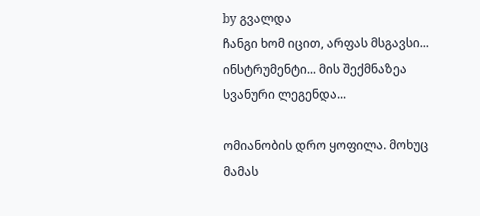by გვალდა
ჩანგი ხომ იცით, არფას მსგავსი... ინსტრუმენტი... მის შექმნაზეა სვანური ლეგენდა...

ომიანობის დრო ყოფილა. მოხუც მამას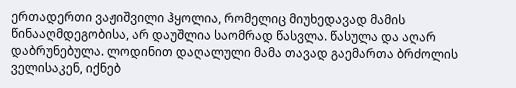ერთადერთი ვაჟიშვილი ჰყოლია, რომელიც მიუხედავად მამის წინააღმდეგობისა, არ დაუშლია საომრად წასვლა. წასულა და აღარ დაბრუნებულა. ლოდინით დაღალული მამა თავად გაემართა ბრძოლის ველისაკენ, იქნებ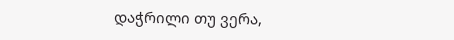დაჭრილი თუ ვერა,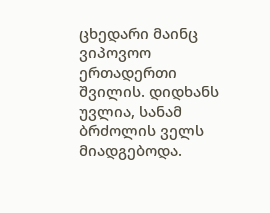ცხედარი მაინც ვიპოვოო ერთადერთი შვილის. დიდხანს უვლია, სანამ ბრძოლის ველს მიადგებოდა.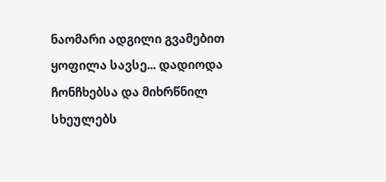ნაომარი ადგილი გვამებით ყოფილა სავსე... დადიოდა ჩონჩხებსა და მიხრწნილ სხეულებს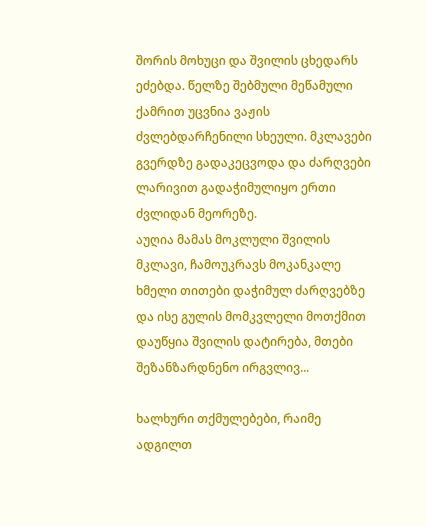შორის მოხუცი და შვილის ცხედარს ეძებდა. წელზე შებმული მეწამული ქამრით უცვნია ვაჟის ძვლებდარჩენილი სხეული. მკლავები გვერდზე გადაკეცვოდა და ძარღვები ლარივით გადაჭიმულიყო ერთი ძვლიდან მეორეზე.
აუღია მამას მოკლული შვილის მკლავი, ჩამოუკრავს მოკანკალე ხმელი თითები დაჭიმულ ძარღვებზე და ისე გულის მომკვლელი მოთქმით დაუწყია შვილის დატირება, მთები შეზანზარდნენო ირგვლივ...

ხალხური თქმულებები, რაიმე ადგილთ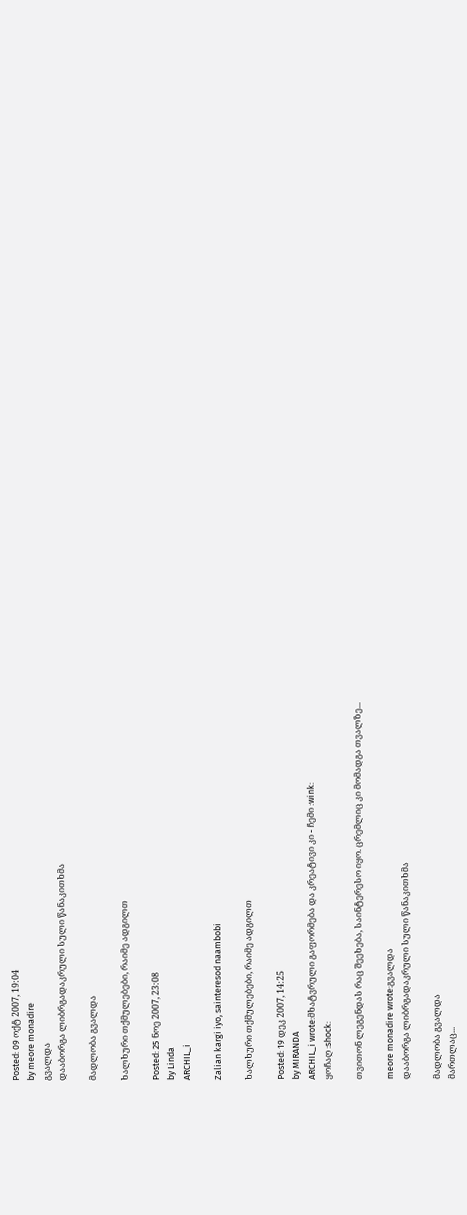Posted: 09 ოქტ 2007, 19:04
by meore monadire
გვალდა
დააბორგა ლიბრგადაკრული სული წანაკითხმა

მადლობა გვალდა

ხალხური თქმულებები, რაიმე ადგილთ

Posted: 25 ნოე 2007, 23:08
by Linda
ARCHIL_i

Zalian kargi iyo, sainteresod naambobi

ხალხური თქმულებები, რაიმე ადგილთ

Posted: 19 დეკ 2007, 14:25
by MIRANDA
ARCHIL_i wrote:მხატვრული გაფორმება და კრეატივი კი - ჩემი :wink:
ყოჩაღ :shock:

თვითონ ლეგენდას რაც შეეხება, საინტერესო იყო. ცრემლიც კი მომადგა თვალზე...

meore monadire wrote:გვალდა
დააბორგა ლიბრგადაკრული სული წანაკითხმა

მადლობა გვალდა
მართლაც...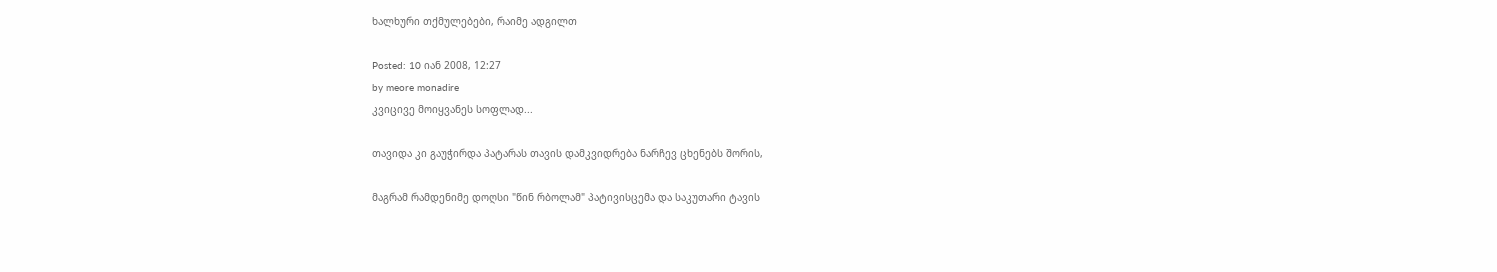ხალხური თქმულებები, რაიმე ადგილთ

Posted: 10 იან 2008, 12:27
by meore monadire
კვიცივე მოიყვანეს სოფლად...

თავიდა კი გაუჭირდა პატარას თავის დამკვიდრება ნარჩევ ცხენებს შორის,

მაგრამ რამდენიმე დოღსი "წინ რბოლამ" პატივისცემა და საკუთარი ტავის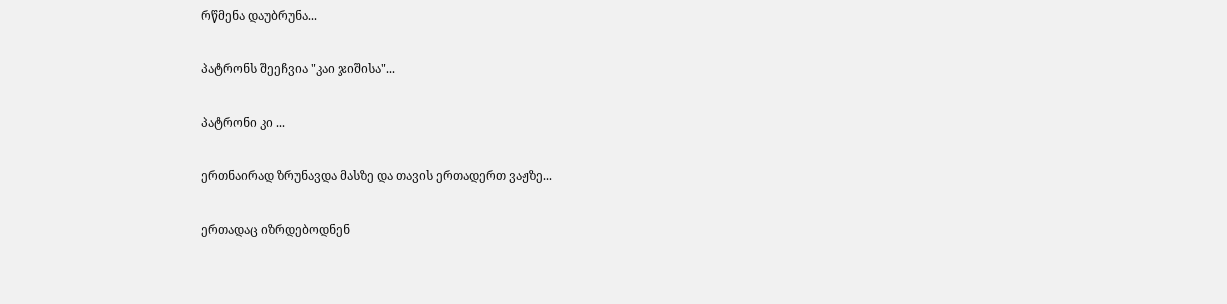რწმენა დაუბრუნა...

პატრონს შეეჩვია "კაი ჯიშისა"...

პატრონი კი ...

ერთნაირად ზრუნავდა მასზე და თავის ერთადერთ ვაჟზე...

ერთადაც იზრდებოდნენ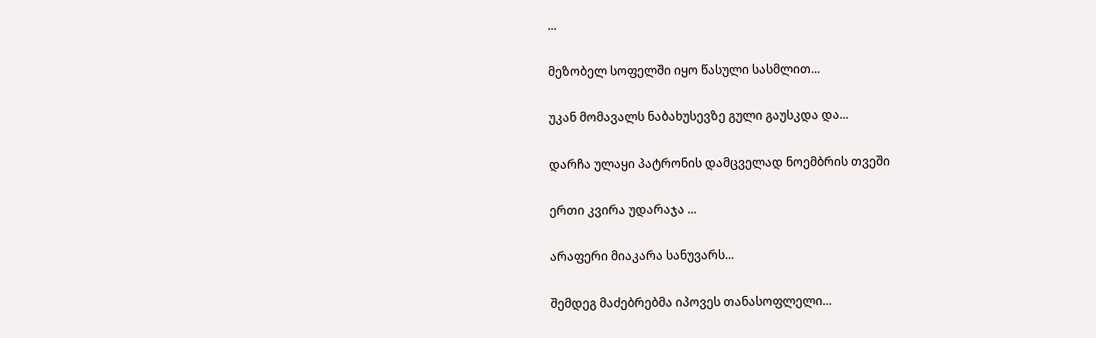...

მეზობელ სოფელში იყო წასული სასმლით...

უკან მომავალს ნაბახუსევზე გული გაუსკდა და...

დარჩა ულაყი პატრონის დამცველად ნოემბრის თვეში

ერთი კვირა უდარაჯა ...

არაფერი მიაკარა სანუვარს...

შემდეგ მაძებრებმა იპოვეს თანასოფლელი...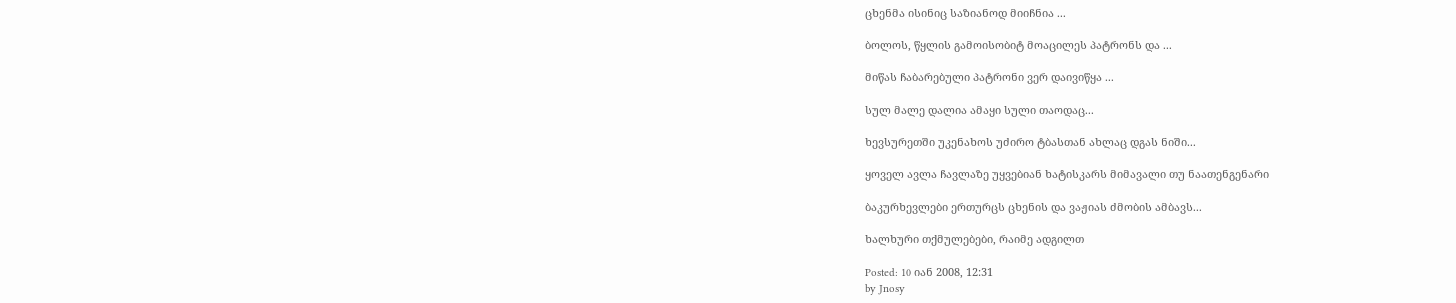ცხენმა ისინიც საზიანოდ მიიჩნია ...

ბოლოს, წყლის გამოისობიტ მოაცილეს პატრონს და ...

მიწას ჩაბარებული პატრონი ვერ დაივიწყა ...

სულ მალე დალია ამაყი სული თაოდაც...

ხევსურეთში უკენახოს უძირო ტბასთან ახლაც დგას ნიში...

ყოველ ავლა ჩავლაზე უყვებიან ხატისკარს მიმავალი თუ ნაათენგენარი

ბაკურხევლები ერთურცს ცხენის და ვაჟიას ძმობის ამბავს...

ხალხური თქმულებები, რაიმე ადგილთ

Posted: 10 იან 2008, 12:31
by Jnosy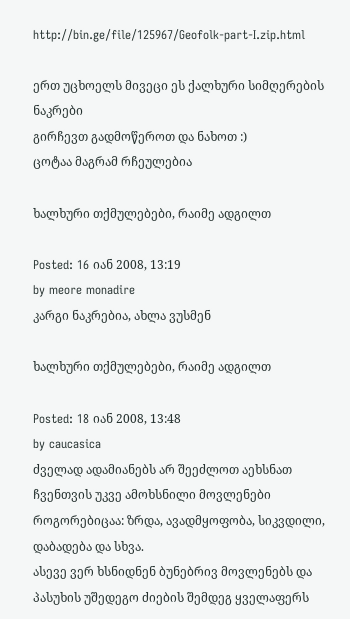http://bin.ge/file/125967/Geofolk-part-I.zip.html

ერთ უცხოელს მივეცი ეს ქალხური სიმღერების ნაკრები
გირჩევთ გადმოწეროთ და ნახოთ :)
ცოტაა მაგრამ რჩეულებია

ხალხური თქმულებები, რაიმე ადგილთ

Posted: 16 იან 2008, 13:19
by meore monadire
კარგი ნაკრებია, ახლა ვუსმენ

ხალხური თქმულებები, რაიმე ადგილთ

Posted: 18 იან 2008, 13:48
by caucasica
ძველად ადამიანებს არ შეეძლოთ აეხსნათ ჩვენთვის უკვე ამოხსნილი მოვლენები როგორებიცაა: ზრდა, ავადმყოფობა, სიკვდილი, დაბადება და სხვა.
ასევე ვერ ხსნიდნენ ბუნებრივ მოვლენებს და პასუხის უშედეგო ძიების შემდეგ ყველაფერს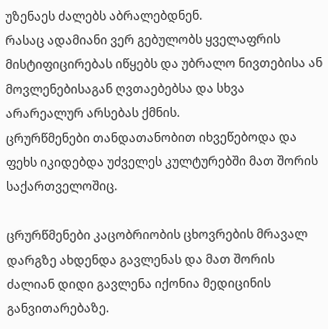უზენაეს ძალებს აბრალებდნენ.
რასაც ადამიანი ვერ გებულობს ყველაფრის მისტიფიცირებას იწყებს და უბრალო ნივთებისა ან მოვლენებისაგან ღვთაებებსა და სხვა არარეალურ არსებას ქმნის.
ცრურწმენები თანდათანობით იხვეწებოდა და ფეხს იკიდებდა უძველეს კულტურებში მათ შორის საქართველოშიც.

ცრურწმენები კაცობრიობის ცხოვრების მრავალ დარგზე ახდენდა გავლენას და მათ შორის ძალიან დიდი გავლენა იქონია მედიცინის განვითარებაზე.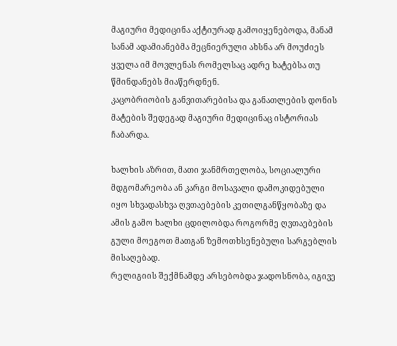მაგიური მედიცინა აქტიურად გამოიყენებოდა, მანამ სანამ ადამიანებმა მეცნიერული ახსნა არ მოუძიეს ყველა იმ მოვლენას რომელსაც ადრე ხატებსა თუ წმინდანებს მიაწერდნენ.
კაცობრიობის განვითარებისა და განათლების დონის მატების შედეგად მაგიური მედიცინაც ისტორიას ჩაბარდა.

ხალხის აზრით, მათი ჯანმრთელობა, სოციალური მდგომარეობა ან კარგი მოსავალი დამოკიდებული იყო სხვადასხვა ღვთაებების კეთილგანწყობაზე და ამის გამო ხალხი ცდილობდა როგორმე ღვთაებების გული მოეგოთ მათგან ზემოთხსენებული სარგებლის მისაღებად.
რელიგიის შექმნამდე არსებობდა ჯადოსნობა, იგივე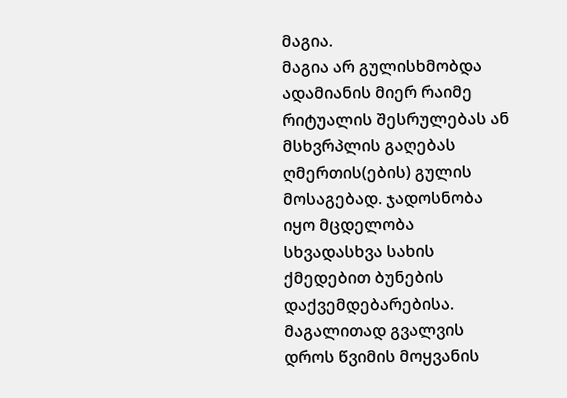მაგია.
მაგია არ გულისხმობდა ადამიანის მიერ რაიმე რიტუალის შესრულებას ან მსხვრპლის გაღებას ღმერთის(ების) გულის მოსაგებად. ჯადოსნობა იყო მცდელობა სხვადასხვა სახის ქმედებით ბუნების დაქვემდებარებისა. მაგალითად გვალვის დროს წვიმის მოყვანის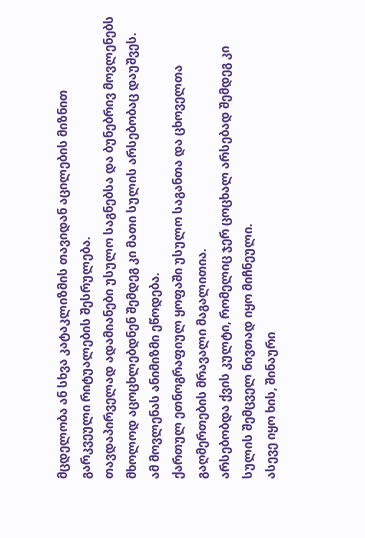მცდელობა ან სხვა კატაკლიზმის თავიდან აცილების მიზნით გარკვეული რიტუალების შესრულება.
თავდაპირველად ადამიანები უსულო საგნებსა და ბუნებრივ მოვლენებს მხოლოდ აცოცხლებდნენ შემდეგ კი მათი სულის არსებობაც დაუშვეს.
ამ მოვლენას ანიმიზმი ეწოდება.
ქართულ ეთნოგრაფიულ ყოფაში უსულო საგანთა და ცხოველთა გაღმერთების მრავალი მაგალითია.
არსებობდა ქვის კულტი, რომელიც ჯერ ცოცხალ არსებად შემდეგ კი სულის შემცველ ნივთად იყო მიჩნეული.
ასევე იყო ხის, შინაური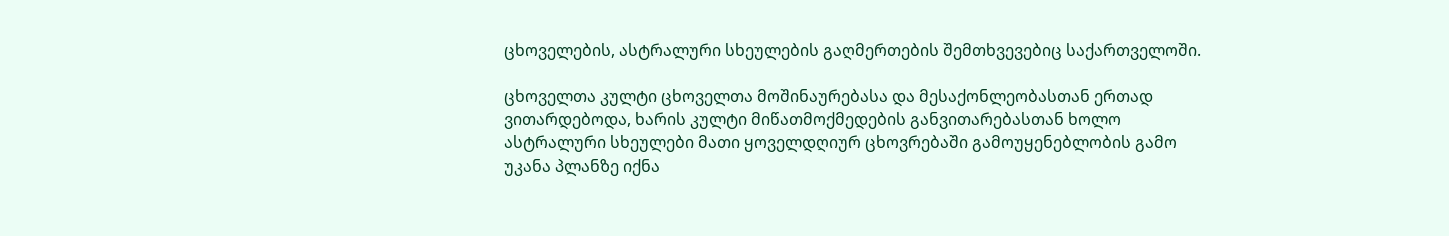ცხოველების, ასტრალური სხეულების გაღმერთების შემთხვევებიც საქართველოში.

ცხოველთა კულტი ცხოველთა მოშინაურებასა და მესაქონლეობასთან ერთად ვითარდებოდა, ხარის კულტი მიწათმოქმედების განვითარებასთან ხოლო ასტრალური სხეულები მათი ყოველდღიურ ცხოვრებაში გამოუყენებლობის გამო უკანა პლანზე იქნა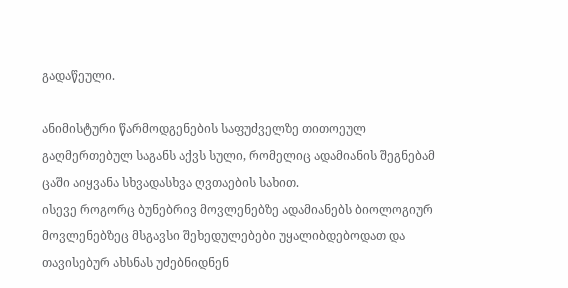გადაწეული.

ანიმისტური წარმოდგენების საფუძველზე თითოეულ გაღმერთებულ საგანს აქვს სული, რომელიც ადამიანის შეგნებამ ცაში აიყვანა სხვადასხვა ღვთაების სახით.
ისევე როგორც ბუნებრივ მოვლენებზე ადამიანებს ბიოლოგიურ მოვლენებზეც მსგავსი შეხედულებები უყალიბდებოდათ და თავისებურ ახსნას უძებნიდნენ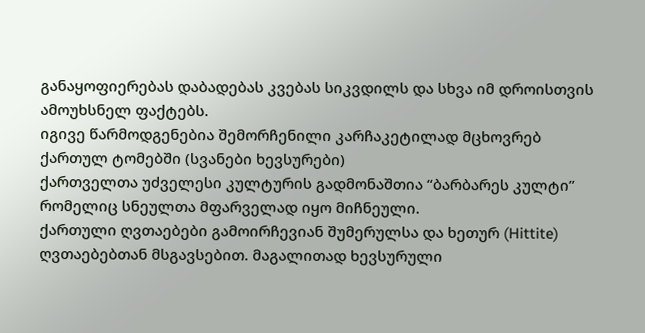განაყოფიერებას დაბადებას კვებას სიკვდილს და სხვა იმ დროისთვის ამოუხსნელ ფაქტებს.
იგივე წარმოდგენებია შემორჩენილი კარჩაკეტილად მცხოვრებ ქართულ ტომებში (სვანები ხევსურები)
ქართველთა უძველესი კულტურის გადმონაშთია “ბარბარეს კულტი” რომელიც სნეულთა მფარველად იყო მიჩნეული.
ქართული ღვთაებები გამოირჩევიან შუმერულსა და ხეთურ (Hittite) ღვთაებებთან მსგავსებით. მაგალითად ხევსურული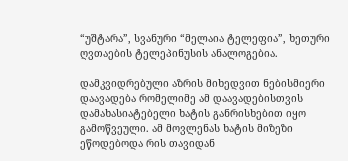“უშტარა”, სვანური “მელაია ტელეფია”, ხეთური ღვთაების ტელეპინუსის ანალოგებია.

დამკვიდრებული აზრის მიხედვით ნებისმიერი დაავადება რომელიმე ამ დაავადებისთვის დამახასიატებელი ხატის განრისხებით იყო გამოწვეული. ამ მოვლენას ხატის მიზეზი ეწოდებოდა რის თავიდან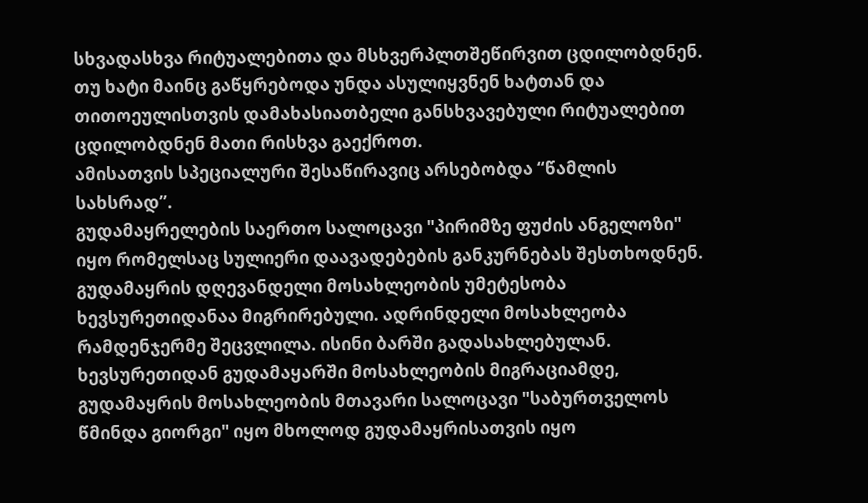სხვადასხვა რიტუალებითა და მსხვერპლთშეწირვით ცდილობდნენ.
თუ ხატი მაინც გაწყრებოდა უნდა ასულიყვნენ ხატთან და თითოეულისთვის დამახასიათბელი განსხვავებული რიტუალებით ცდილობდნენ მათი რისხვა გაექროთ.
ამისათვის სპეციალური შესაწირავიც არსებობდა “წამლის სახსრად”.
გუდამაყრელების საერთო სალოცავი "პირიმზე ფუძის ანგელოზი" იყო რომელსაც სულიერი დაავადებების განკურნებას შესთხოდნენ. გუდამაყრის დღევანდელი მოსახლეობის უმეტესობა ხევსურეთიდანაა მიგრირებული. ადრინდელი მოსახლეობა რამდენჯერმე შეცვლილა. ისინი ბარში გადასახლებულან. ხევსურეთიდან გუდამაყარში მოსახლეობის მიგრაციამდე, გუდამაყრის მოსახლეობის მთავარი სალოცავი "საბურთველოს წმინდა გიორგი" იყო მხოლოდ გუდამაყრისათვის იყო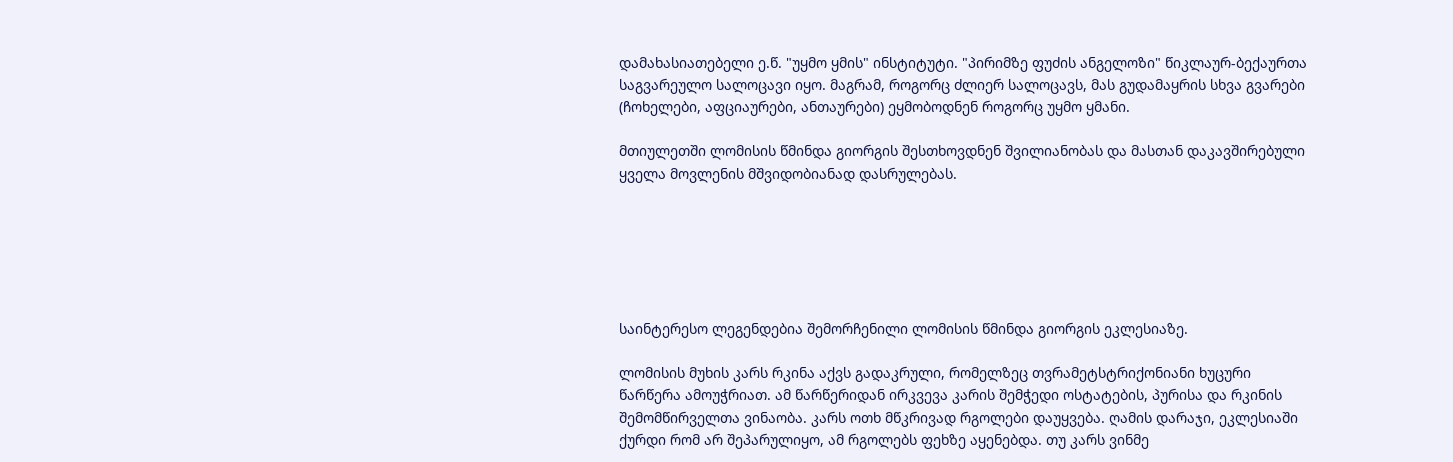დამახასიათებელი ე.წ. "უყმო ყმის" ინსტიტუტი. "პირიმზე ფუძის ანგელოზი" წიკლაურ-ბექაურთა საგვარეულო სალოცავი იყო. მაგრამ, როგორც ძლიერ სალოცავს, მას გუდამაყრის სხვა გვარები (ჩოხელები, აფციაურები, ანთაურები) ეყმობოდნენ როგორც უყმო ყმანი.

მთიულეთში ლომისის წმინდა გიორგის შესთხოვდნენ შვილიანობას და მასთან დაკავშირებული ყველა მოვლენის მშვიდობიანად დასრულებას.






საინტერესო ლეგენდებია შემორჩენილი ლომისის წმინდა გიორგის ეკლესიაზე.

ლომისის მუხის კარს რკინა აქვს გადაკრული, რომელზეც თვრამეტსტრიქონიანი ხუცური წარწერა ამოუჭრიათ. ამ წარწერიდან ირკვევა კარის შემჭედი ოსტატების, პურისა და რკინის შემომწირველთა ვინაობა. კარს ოთხ მწკრივად რგოლები დაუყვება. ღამის დარაჯი, ეკლესიაში ქურდი რომ არ შეპარულიყო, ამ რგოლებს ფეხზე აყენებდა. თუ კარს ვინმე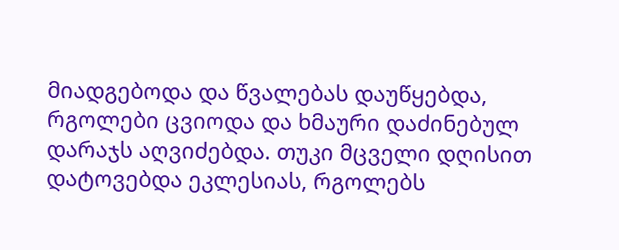მიადგებოდა და წვალებას დაუწყებდა, რგოლები ცვიოდა და ხმაური დაძინებულ დარაჯს აღვიძებდა. თუკი მცველი დღისით დატოვებდა ეკლესიას, რგოლებს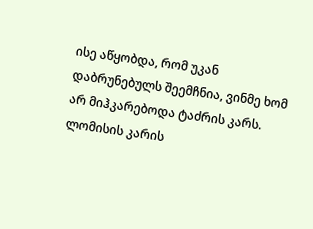ისე აწყობდა, რომ უკან დაბრუნებულს შეემჩნია, ვინმე ხომ არ მიჰკარებოდა ტაძრის კარს. ლომისის კარის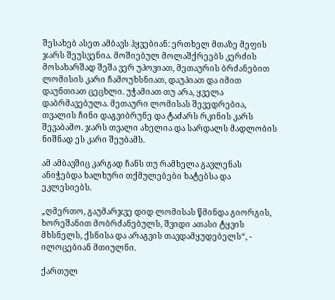შესახებ ასეთ ამბავს ჰყვებიან: ერთხელ მთაზე მეფის ჯარს შეუსვენია. მოშიებულ მოლაშქრეებს კერძის მოსახარშად შეშა ვერ უპოვიათ, მეთაურის ბრძანებით ლომისის კარი ჩამოუხსნიათ, დაუპიათ და იმით დაუნთიათ ცეცხლი. უჭამიათ თუ არა, ყველა დაბრმავებულა. მეთაური ლომისას შევედრებია, თვალის ჩინი დაგვიბრუნე და ტაძარს რკინის კარს შევაბამო. ჯარს თვალი ახელია და სარდალს მადლობის ნიშნად ეს კარი შეუბამს.

ამ ამბავშიც კარგად ჩანს თუ რამხელა გავლენას ანიჭებდა ხალხური თქმულებები ხატებსა და ეკლესიებს.

„ღმერთო, გაუმარჯვე დიდ ლომისას წმინდა გიორგის, ხორეშანით მობრძანებულს, შვიდი ათასი ტყვის მხსნელს, ქსნისა და არაგვის თავდამყუდებელს“, - ილოცებიან მთიულნი.

ქართულ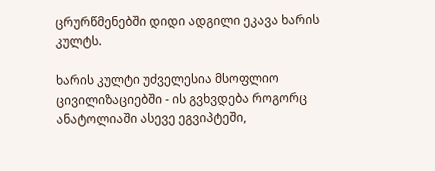ცრურწმენებში დიდი ადგილი ეკავა ხარის კულტს.

ხარის კულტი უძველესია მსოფლიო ცივილიზაციებში - ის გვხვდება როგორც ანატოლიაში ასევე ეგვიპტეში,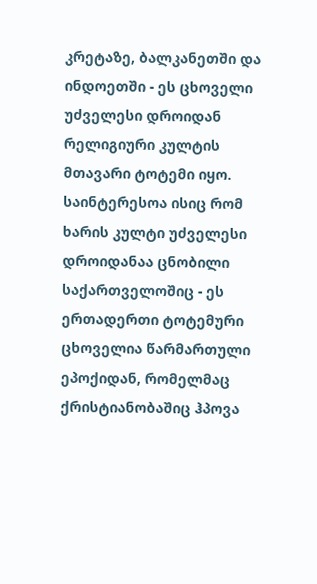კრეტაზე, ბალკანეთში და ინდოეთში - ეს ცხოველი უძველესი დროიდან რელიგიური კულტის მთავარი ტოტემი იყო.
საინტერესოა ისიც რომ ხარის კულტი უძველესი დროიდანაა ცნობილი საქართველოშიც - ეს ერთადერთი ტოტემური ცხოველია წარმართული ეპოქიდან, რომელმაც ქრისტიანობაშიც ჰპოვა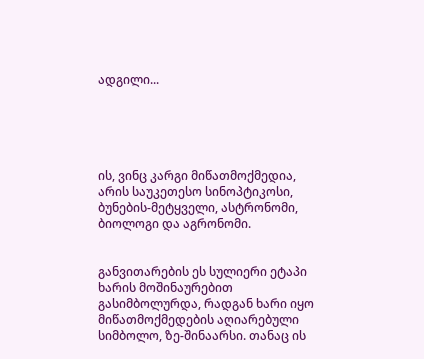ადგილი...





ის, ვინც კარგი მიწათმოქმედია, არის საუკეთესო სინოპტიკოსი, ბუნების-მეტყველი, ასტრონომი, ბიოლოგი და აგრონომი.


განვითარების ეს სულიერი ეტაპი ხარის მოშინაურებით გასიმბოლურდა, რადგან ხარი იყო მიწათმოქმედების აღიარებული სიმბოლო, ზე-შინაარსი. თანაც ის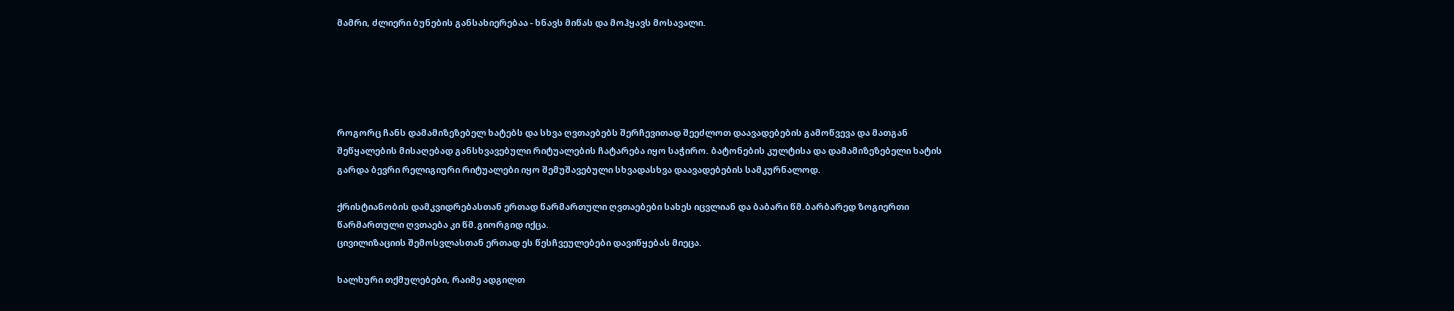მამრი, ძლიერი ბუნების განსახიერებაა - ხნავს მიწას და მოჰყავს მოსავალი.





როგორც ჩანს დამამიზეზებელ ხატებს და სხვა ღვთაებებს შერჩევითად შეეძლოთ დაავადებების გამოწვევა და მათგან შეწყალების მისაღებად განსხვავებული რიტუალების ჩატარება იყო საჭირო. ბატონების კულტისა და დამამიზეზებელი ხატის გარდა ბევრი რელიგიური რიტუალები იყო შემუშავებული სხვადასხვა დაავადებების სამკურნალოდ.

ქრისტიანობის დამკვიდრებასთან ერთად წარმართული ღვთაებები სახეს იცვლიან და ბაბარი წმ.ბარბარედ ზოგიერთი წარმართული ღვთაება კი წმ.გიორგიდ იქცა.
ცივილიზაციის შემოსვლასთან ერთად ეს წესჩვეულებები დავიწყებას მიეცა.

ხალხური თქმულებები, რაიმე ადგილთ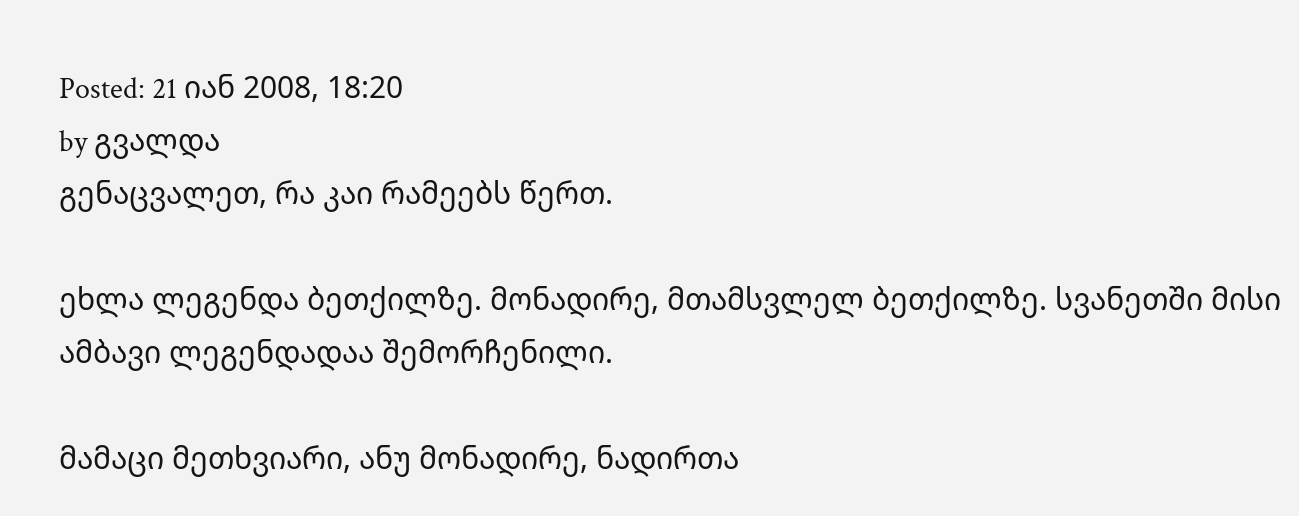Posted: 21 იან 2008, 18:20
by გვალდა
გენაცვალეთ, რა კაი რამეებს წერთ.

ეხლა ლეგენდა ბეთქილზე. მონადირე, მთამსვლელ ბეთქილზე. სვანეთში მისი ამბავი ლეგენდადაა შემორჩენილი.

მამაცი მეთხვიარი, ანუ მონადირე, ნადირთა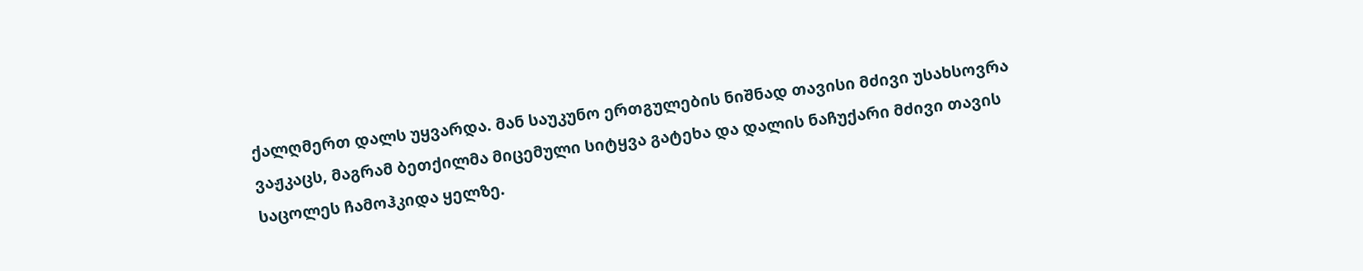ქალღმერთ დალს უყვარდა. მან საუკუნო ერთგულების ნიშნად თავისი მძივი უსახსოვრა ვაჟკაცს, მაგრამ ბეთქილმა მიცემული სიტყვა გატეხა და დალის ნაჩუქარი მძივი თავის საცოლეს ჩამოჰკიდა ყელზე.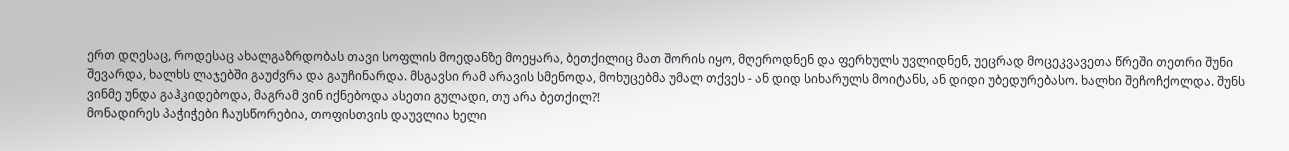ერთ დღესაც, როდესაც ახალგაზრდობას თავი სოფლის მოედანზე მოეყარა, ბეთქილიც მათ შორის იყო, მღეროდნენ და ფერხულს უვლიდნენ, უეცრად მოცეკვავეთა წრეში თეთრი შუნი შევარდა, ხალხს ლაჯებში გაუძვრა და გაუჩინარდა. მსგავსი რამ არავის სმენოდა, მოხუცებმა უმალ თქვეს - ან დიდ სიხარულს მოიტანს, ან დიდი უბედურებასო. ხალხი შეჩოჩქოლდა. შუნს ვინმე უნდა გაჰკიდებოდა, მაგრამ ვინ იქნებოდა ასეთი გულადი, თუ არა ბეთქილ?!
მონადირეს პაჭიჭები ჩაუსწორებია, თოფისთვის დაუვლია ხელი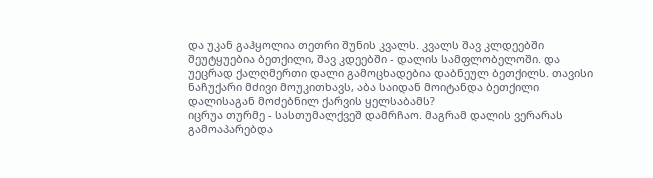და უკან გაჰყოლია თეთრი შუნის კვალს. კვალს შავ კლდეებში შეუტყუებია ბეთქილი, შავ კდეებში - დალის სამფლობელოში. და უეცრად ქალღმერთი დალი გამოცხადებია დაბნეულ ბეთქილს. თავისი ნაჩუქარი მძივი მოუკითხავს, აბა საიდან მოიტანდა ბეთქილი დალისაგან მოძებნილ ქარვის ყელსაბამს?
იცრუა თურმე - სასთუმალქვეშ დამრჩაო. მაგრამ დალის ვერარას გამოაპარებდა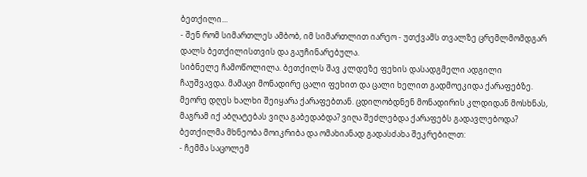ბეთქილი...
- შენ რომ სიმართლეს ამბობ, იმ სიმართლით იარეო - უთქვამს თვალზე ცრემლმომდგარ დალს ბეთქილისთვის და გაუჩინარებულა.
სიბნელე ჩამოწოლილა. ბეთქილს შავ კლდეზე ფეხის დასადგმელი ადგილი ჩაუშვავდა. მამაცი მონადირე ცალი ფეხით და ცალი ხელით გადმოეკიდა ქარაფებზე.
მეორე დღეს ხალხი შეიყარა ქარაფებთან. ცდილობდნენ მონადირის კლდიდან მოსხნას, მაგრამ იქ აბღატებას ვიღა გაბედაბდა? ვიღა შეძლებდა ქარაფებს გადავლებოდა?
ბეთქილმა მხნეობა მოიკრიბა და ომახიანად გადასძახა შეკრებილთ:
- ჩემმა საცოლემ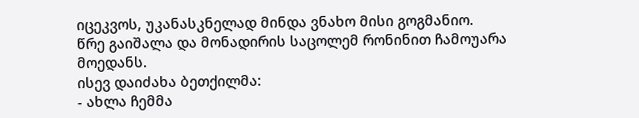იცეკვოს, უკანასკნელად მინდა ვნახო მისი გოგმანიო.
წრე გაიშალა და მონადირის საცოლემ რონინით ჩამოუარა მოედანს.
ისევ დაიძახა ბეთქილმა:
- ახლა ჩემმა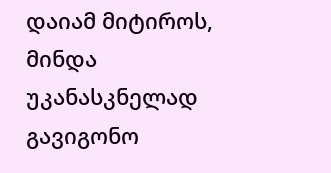დაიამ მიტიროს, მინდა უკანასკნელად გავიგონო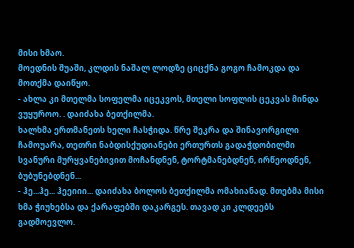მისი ხმაო.
მოედნის შუაში, კლდის ნაშალ ლოდზე ციცქნა გოგო ჩამოკდა და მოთქმა დაიწყო.
- ახლა კი მთელმა სოფელმა იცეკვოს, მთელი სოფლის ცეკვას მინდა ვუყუროო. . დაიძახა ბეთქილმა.
ხალხმა ერთმანეთს ხელი ჩასჭიდა. წრე შეკრა და შინავორგილი ჩამოუარა, თეთრი ნაბდისქუდიანები ერთურთს გადაჭდობილმი სვანური მურყვანებივით მოჩანდნენ, ტორტმანებდნენ, ირწეოდნენ, ბუბუნებდნენ...
- ჰე...ჰე... ჰეეიიი... დაიძახა ბოლოს ბეთქილმა ომახიანად. მთებმა მისი ხმა ჭიუხებსა და ქარაფებში დაკარგეს. თავად კი კლდეებს გადმოევლო.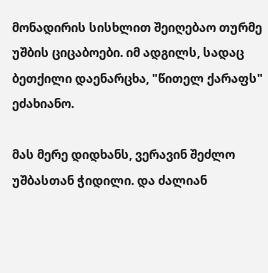მონადირის სისხლით შეიღებაო თურმე უშბის ციცაბოები. იმ ადგილს, სადაც ბეთქილი დაენარცხა, "წითელ ქარაფს" ეძახიანო.

მას მერე დიდხანს, ვერავინ შეძლო უშბასთან ჭიდილი. და ძალიან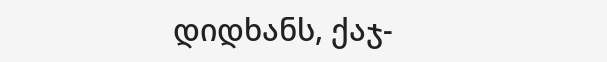დიდხანს, ქაჯ-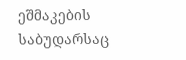ეშმაკების საბუდარსაც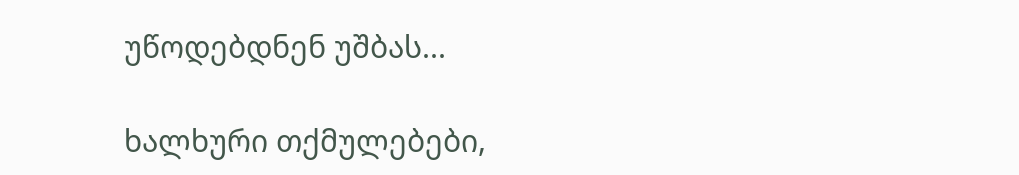უწოდებდნენ უშბას...

ხალხური თქმულებები,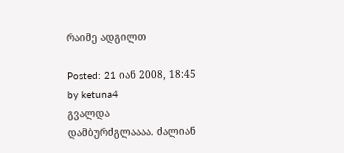რაიმე ადგილთ

Posted: 21 იან 2008, 18:45
by ketuna4
გვალდა
დამბურძგლაააა. ძალიან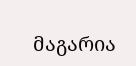მაგარია